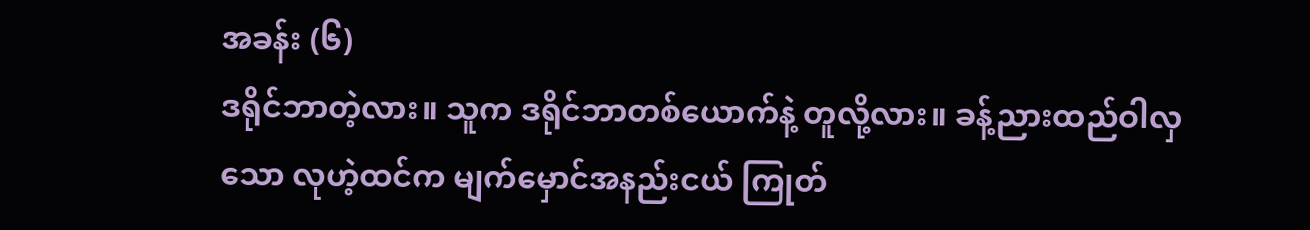အခန်း (၆)
ဒရိုင်ဘာတဲ့လား။ သူက ဒရိုင်ဘာတစ်ယောက်နဲ့ တူလို့လား။ ခန့်ညားထည်ဝါလှသော လုဟဲ့ထင်က မျက်မှောင်အနည်းငယ် ကြုတ်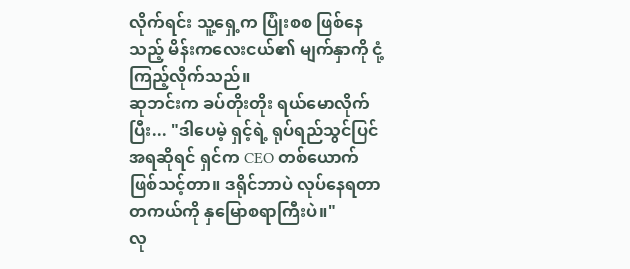လိုက်ရင်း သူ့ရှေ့က ပြုံးစစ ဖြစ်နေသည့် မိန်းကလေးငယ်၏ မျက်နှာကို ငုံ့ကြည့်လိုက်သည်။
ဆုဘင်းက ခပ်တိုးတိုး ရယ်မောလိုက်ပြီး... "ဒါပေမဲ့ ရှင့်ရဲ့ ရုပ်ရည်သွင်ပြင်အရဆိုရင် ရှင်က CEO တစ်ယောက် ဖြစ်သင့်တာ။ ဒရိုင်ဘာပဲ လုပ်နေရတာ တကယ်ကို နှမြောစရာကြီးပဲ။"
လု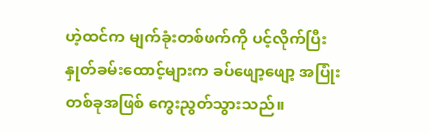ဟဲ့ထင်က မျက်ခုံးတစ်ဖက်ကို ပင့်လိုက်ပြီး နှုတ်ခမ်းထောင့်များက ခပ်ဖျော့ဖျော့ အပြုံးတစ်ခုအဖြစ် ကွေးညွတ်သွားသည်။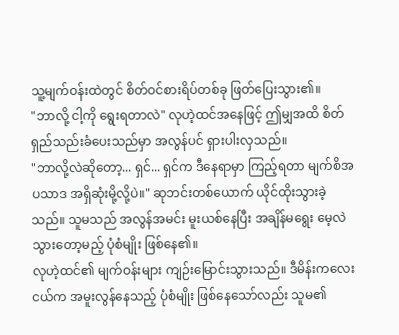သူ့မျက်ဝန်းထဲတွင် စိတ်ဝင်စားရိပ်တစ်ခု ဖြတ်ပြေးသွား၏။
"ဘာလို့ ငါ့ကို ရွေးရတာလဲ" လုဟဲ့ထင်အနေဖြင့် ဤမျှအထိ စိတ်ရှည်သည်းခံပေးသည်မှာ အလွန်ပင် ရှားပါးလှသည်။
"ဘာလို့လဲဆိုတော့... ရှင်... ရှင်က ဒီနေရာမှာ ကြည့်ရတာ မျက်စိအပသာဒ အရှိဆုံးမို့လို့ပဲ။" ဆုဘင်းတစ်ယောက် ယိုင်ထိုးသွားခဲ့သည်။ သူမသည် အလွန်အမင်း မူးယစ်နေပြီး အချိန်မရွေး မေ့လဲသွားတော့မည့် ပုံစံမျိုး ဖြစ်နေ၏။
လုဟဲ့ထင်၏ မျက်ဝန်းများ ကျဉ်းမြောင်းသွားသည်။ ဒီမိန်းကလေးငယ်က အမူးလွန်နေသည့် ပုံစံမျိုး ဖြစ်နေသော်လည်း သူမ၏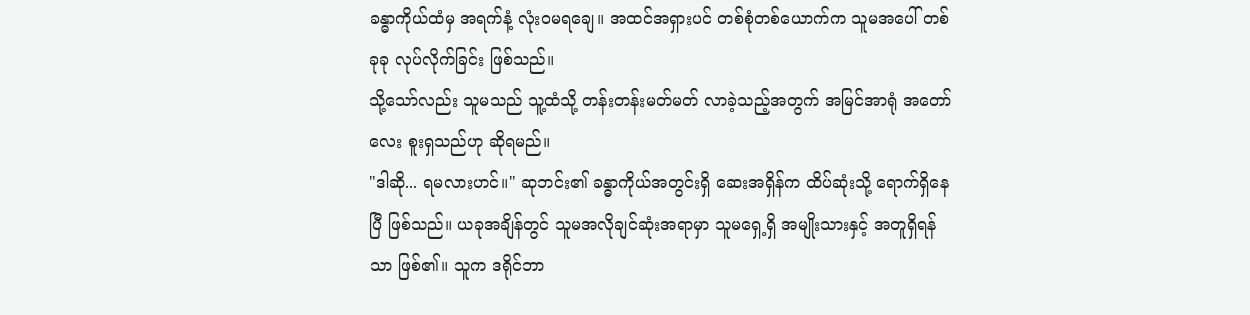ခန္ဓာကိုယ်ထံမှ အရက်နံ့ လုံးဝမရချေ။ အထင်အရှားပင် တစ်စုံတစ်ယောက်က သူမအပေါ် တစ်ခုခု လုပ်လိုက်ခြင်း ဖြစ်သည်။
သို့သော်လည်း သူမသည် သူ့ထံသို့ တန်းတန်းမတ်မတ် လာခဲ့သည့်အတွက် အမြင်အာရုံ အတော်လေး စူးရှသည်ဟု ဆိုရမည်။
"ဒါဆို... ရမလားဟင်။" ဆုဘင်း၏ ခန္ဓာကိုယ်အတွင်းရှိ ဆေးအရှိန်က ထိပ်ဆုံးသို့ ရောက်ရှိနေပြီ ဖြစ်သည်။ ယခုအချိန်တွင် သူမအလိုချင်ဆုံးအရာမှာ သူမရှေ့ရှိ အမျိုးသားနှင့် အတူရှိရန်သာ ဖြစ်၏။ သူက ဒရိုင်ဘာ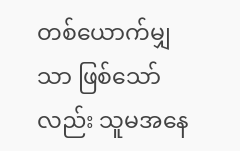တစ်ယောက်မျှသာ ဖြစ်သော်လည်း သူမအနေ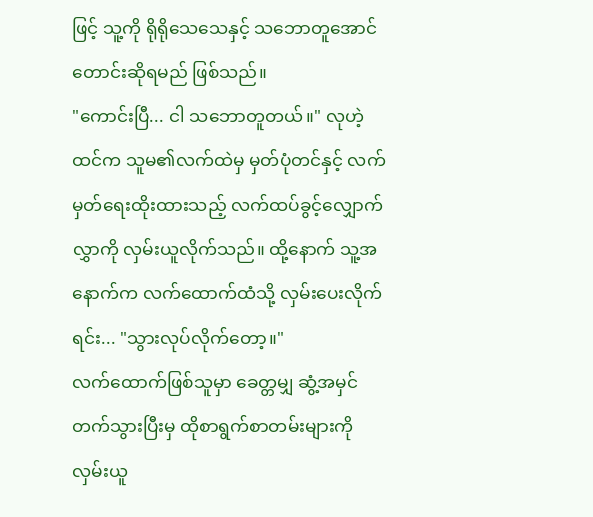ဖြင့် သူ့ကို ရိုရိုသေသေနှင့် သဘောတူအောင် တောင်းဆိုရမည် ဖြစ်သည်။
"ကောင်းပြီ... ငါ သဘောတူတယ်။" လုဟဲ့ထင်က သူမ၏လက်ထဲမှ မှတ်ပုံတင်နှင့် လက်မှတ်ရေးထိုးထားသည့် လက်ထပ်ခွင့်လျှောက်လွှာကို လှမ်းယူလိုက်သည်။ ထို့နောက် သူ့အနောက်က လက်ထောက်ထံသို့ လှမ်းပေးလိုက်ရင်း... "သွားလုပ်လိုက်တော့။"
လက်ထောက်ဖြစ်သူမှာ ခေတ္တမျှ ဆွံ့အမှင်တက်သွားပြီးမှ ထိုစာရွက်စာတမ်းများကို လှမ်းယူ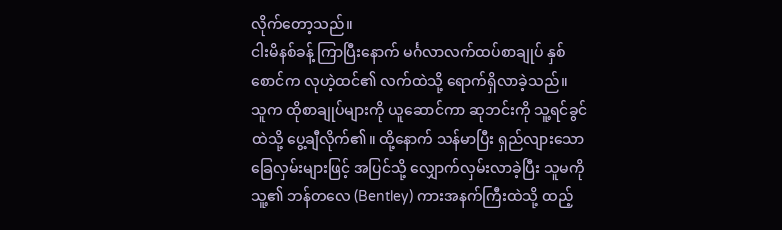လိုက်တော့သည်။
ငါးမိနစ်ခန့် ကြာပြီးနောက် မင်္ဂလာလက်ထပ်စာချုပ် နှစ်စောင်က လုဟဲ့ထင်၏ လက်ထဲသို့ ရောက်ရှိလာခဲ့သည်။
သူက ထိုစာချုပ်များကို ယူဆောင်ကာ ဆုဘင်းကို သူ့ရင်ခွင်ထဲသို့ ပွေ့ချီလိုက်၏။ ထို့နောက် သန်မာပြီး ရှည်လျားသော ခြေလှမ်းများဖြင့် အပြင်သို့ လျှောက်လှမ်းလာခဲ့ပြီး သူမကို သူ့၏ ဘန်တလေ (Bentley) ကားအနက်ကြီးထဲသို့ ထည့်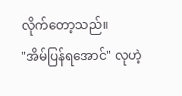လိုက်တော့သည်။
"အိမ်ပြန်ရအောင်" လုဟဲ့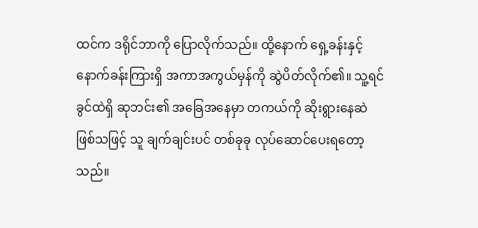ထင်က ဒရိုင်ဘာကို ပြောလိုက်သည်။ ထို့နောက် ရှေ့ခန်းနှင့် နောက်ခန်းကြားရှိ အကာအကွယ်မှန်ကို ဆွဲပိတ်လိုက်၏။ သူ့ရင်ခွင်ထဲရှိ ဆုဘင်း၏ အခြေအနေမှာ တကယ်ကို ဆိုးရွားနေဆဲ ဖြစ်သဖြင့် သူ ချက်ချင်းပင် တစ်ခုခု လုပ်ဆောင်ပေးရတော့သည်။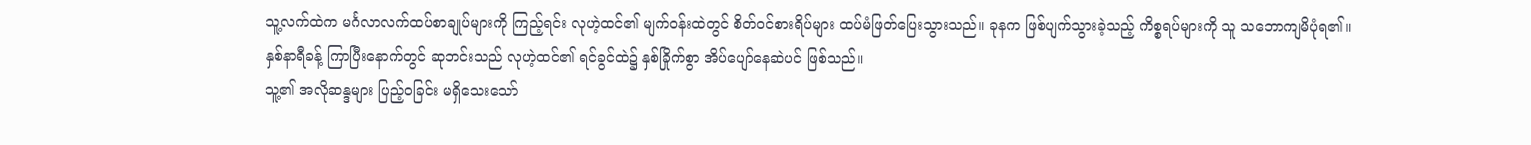သူ့လက်ထဲက မင်္ဂလာလက်ထပ်စာချုပ်များကို ကြည့်ရင်း လုဟဲ့ထင်၏ မျက်ဝန်းထဲတွင် စိတ်ဝင်စားရိပ်များ ထပ်မံဖြတ်ပြေးသွားသည်။ ခုနက ဖြစ်ပျက်သွားခဲ့သည့် ကိစ္စရပ်များကို သူ သဘောကျမိပုံရ၏။
နှစ်နာရီခန့် ကြာပြီးနောက်တွင် ဆုဘင်းသည် လုဟဲ့ထင်၏ ရင်ခွင်ထဲ၌ နှစ်ခြိုက်စွာ အိပ်ပျော်နေဆဲပင် ဖြစ်သည်။
သူ့၏ အလိုဆန္ဒများ ပြည့်ဝခြင်း မရှိသေးသော်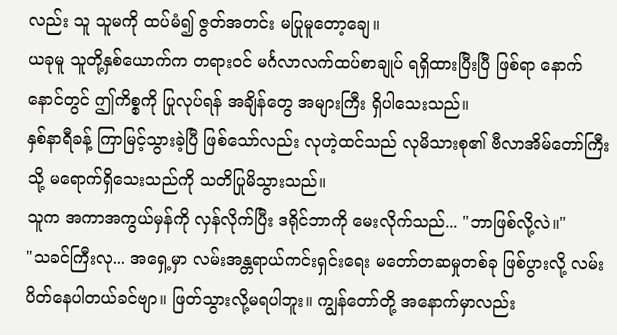လည်း သူ သူမကို ထပ်မံ၍ ဇွတ်အတင်း မပြုမူတော့ချေ။
ယခုမူ သူတို့နှစ်ယောက်က တရားဝင် မင်္ဂလာလက်ထပ်စာချုပ် ရရှိထားပြီးပြီ ဖြစ်ရာ နောက်နောင်တွင် ဤကိစ္စကို ပြုလုပ်ရန် အချိန်တွေ အများကြီး ရှိပါသေးသည်။
နှစ်နာရီခန့် ကြာမြင့်သွားခဲ့ပြီ ဖြစ်သော်လည်း လုဟဲ့ထင်သည် လုမိသားစု၏ ဗီလာအိမ်တော်ကြီးသို့ မရောက်ရှိသေးသည်ကို သတိပြုမိသွားသည်။
သူက အကာအကွယ်မှန်ကို လှန်လိုက်ပြီး ဒရိုင်ဘာကို မေးလိုက်သည်... "ဘာဖြစ်လို့လဲ။"
"သခင်ကြီးလု... အရှေ့မှာ လမ်းအန္တရာယ်ကင်းရှင်းရေး မတော်တဆမှုတစ်ခု ဖြစ်ပွားလို့ လမ်းပိတ်နေပါတယ်ခင်ဗျာ။ ဖြတ်သွားလို့မရပါဘူး။ ကျွန်တော်တို့ အနောက်မှာလည်း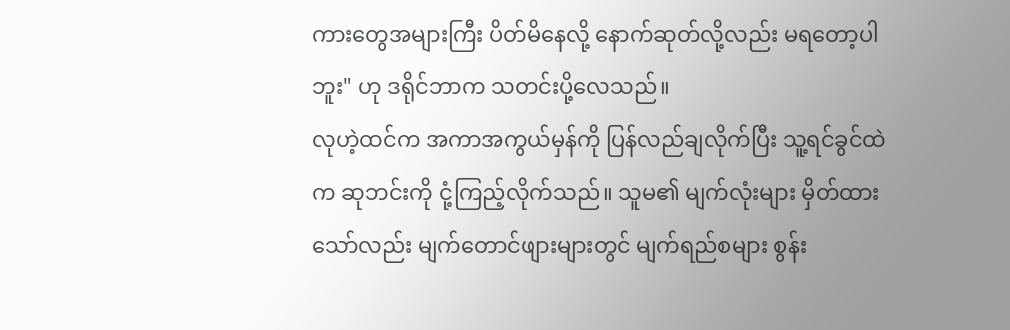ကားတွေအများကြီး ပိတ်မိနေလို့ နောက်ဆုတ်လို့လည်း မရတော့ပါဘူး" ဟု ဒရိုင်ဘာက သတင်းပို့လေသည်။
လုဟဲ့ထင်က အကာအကွယ်မှန်ကို ပြန်လည်ချလိုက်ပြီး သူ့ရင်ခွင်ထဲက ဆုဘင်းကို ငုံ့ကြည့်လိုက်သည်။ သူမ၏ မျက်လုံးများ မှိတ်ထားသော်လည်း မျက်တောင်ဖျားများတွင် မျက်ရည်စများ စွန်း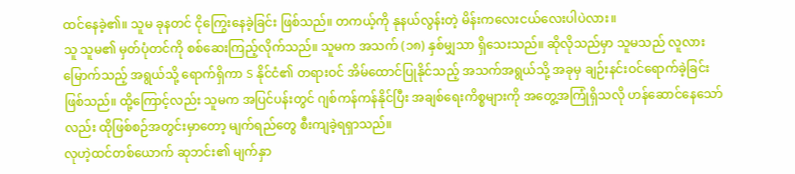ထင်နေခဲ့၏။ သူမ ခုနတင် ငိုကြွေးနေခဲ့ခြင်း ဖြစ်သည်။ တကယ့်ကို နုနယ်လွန်းတဲ့ မိန်းကလေးငယ်လေးပါပဲလား။
သူ သူမ၏ မှတ်ပုံတင်ကို စစ်ဆေးကြည့်လိုက်သည်။ သူမက အသက် (၁၈) နှစ်မျှသာ ရှိသေးသည်။ ဆိုလိုသည်မှာ သူမသည် လူလားမြောက်သည့် အရွယ်သို့ ရောက်ရှိကာ S နိုင်ငံ၏ တရားဝင် အိမ်ထောင်ပြုနိုင်သည့် အသက်အရွယ်သို့ အခုမှ ချဉ်းနင်းဝင်ရောက်ခဲ့ခြင်း ဖြစ်သည်။ ထို့ကြောင့်လည်း သူမက အပြင်ပန်းတွင် ဂျစ်ကန်ကန်နိုင်ပြီး အချစ်ရေးကိစ္စများကို အတွေ့အကြုံရှိသလို ဟန်ဆောင်နေသော်လည်း ထိုဖြစ်စဉ်အတွင်းမှာတော့ မျက်ရည်တွေ စီးကျခဲ့ရရှာသည်။
လုဟဲ့ထင်တစ်ယောက် ဆုဘင်း၏ မျက်နှာ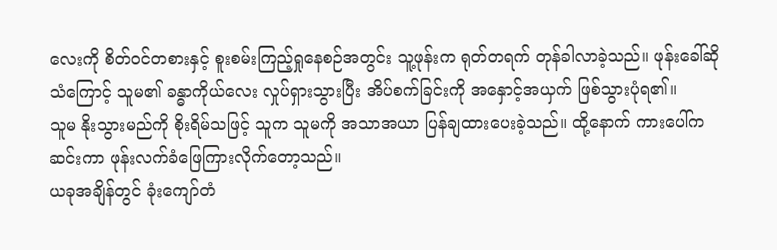လေးကို စိတ်ဝင်တစားနှင့် စူးစမ်းကြည့်ရှုနေစဉ်အတွင်း သူ့ဖုန်းက ရုတ်တရက် တုန်ခါလာခဲ့သည်။ ဖုန်းခေါ်ဆိုသံကြောင့် သူမ၏ ခန္ဓာကိုယ်လေး လှုပ်ရှားသွားပြီး အိပ်စက်ခြင်းကို အနှောင့်အယှက် ဖြစ်သွားပုံရ၏။
သူမ နိုးသွားမည်ကို စိုးရိမ်သဖြင့် သူက သူမကို အသာအယာ ပြန်ချထားပေးခဲ့သည်။ ထို့နောက် ကားပေါ်က ဆင်းကာ ဖုန်းလက်ခံဖြေကြားလိုက်တော့သည်။
ယခုအချိန်တွင် ခုံးကျော်တံ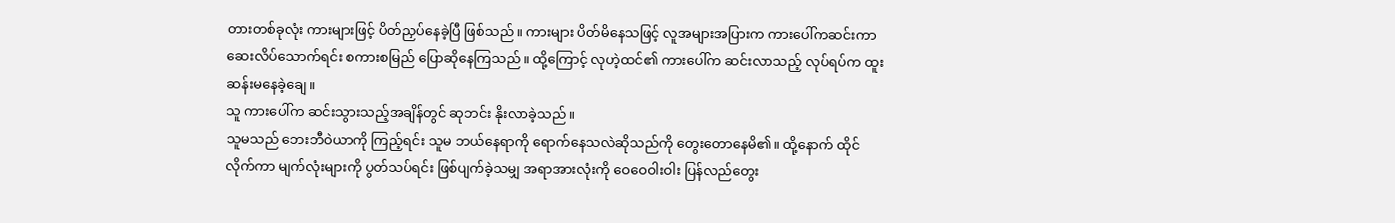တားတစ်ခုလုံး ကားများဖြင့် ပိတ်ညှပ်နေခဲ့ပြီ ဖြစ်သည်။ ကားများ ပိတ်မိနေသဖြင့် လူအများအပြားက ကားပေါ်ကဆင်းကာ ဆေးလိပ်သောက်ရင်း စကားစမြည် ပြောဆိုနေကြသည်။ ထို့ကြောင့် လုဟဲ့ထင်၏ ကားပေါ်က ဆင်းလာသည့် လုပ်ရပ်က ထူးဆန်းမနေခဲ့ချေ။
သူ ကားပေါ်က ဆင်းသွားသည့်အချိန်တွင် ဆုဘင်း နိုးလာခဲ့သည်။
သူမသည် ဘေးဘီဝဲယာကို ကြည့်ရင်း သူမ ဘယ်နေရာကို ရောက်နေသလဲဆိုသည်ကို တွေးတောနေမိ၏။ ထို့နောက် ထိုင်လိုက်ကာ မျက်လုံးများကို ပွတ်သပ်ရင်း ဖြစ်ပျက်ခဲ့သမျှ အရာအားလုံးကို ဝေဝေဝါးဝါး ပြန်လည်တွေး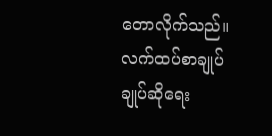တောလိုက်သည်။
လက်ထပ်စာချုပ်ချုပ်ဆိုရေး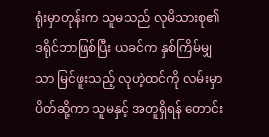ရုံးမှာတုန်းက သူမသည် လုမိသားစု၏ ဒရိုင်ဘာဖြစ်ပြီး ယခင်က နှစ်ကြိမ်မျှသာ မြင်ဖူးသည့် လုဟဲ့ထင်ကို လမ်းမှာပိတ်ဆို့ကာ သူမနှင့် အတူရှိရန် တောင်း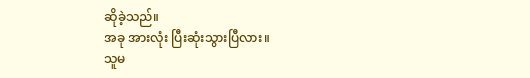ဆိုခဲ့သည်။
အခု အားလုံး ပြီးဆုံးသွားပြီလား။
သူမ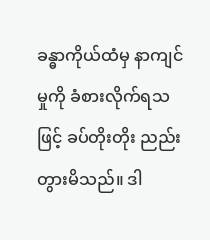ခန္ဓာကိုယ်ထံမှ နာကျင်မှုကို ခံစားလိုက်ရသဖြင့် ခပ်တိုးတိုး ညည်းတွားမိသည်။ ဒါ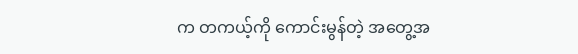က တကယ့်ကို ကောင်းမွန်တဲ့ အတွေ့အ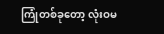ကြုံတစ်ခုတော့ လုံးဝမ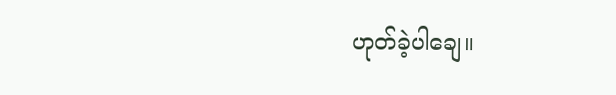ဟုတ်ခဲ့ပါချေ။